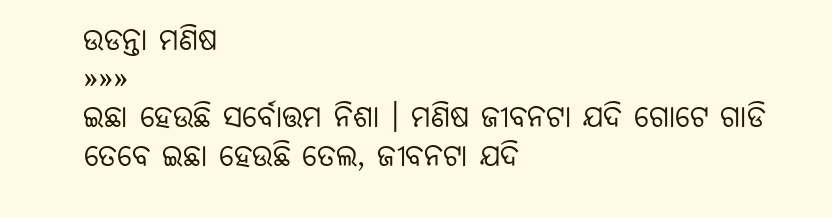ଉଡନ୍ତା ମଣିଷ
»»»
ଇଛା ହେଉଛି ସର୍ବୋତ୍ତମ ନିଶା । ମଣିଷ ଜୀବନଟା ଯଦି ଗୋଟେ ଗାଡି ତେବେ ଇଛା ହେଉଛି ତେଲ, ଜୀବନଟା ଯଦି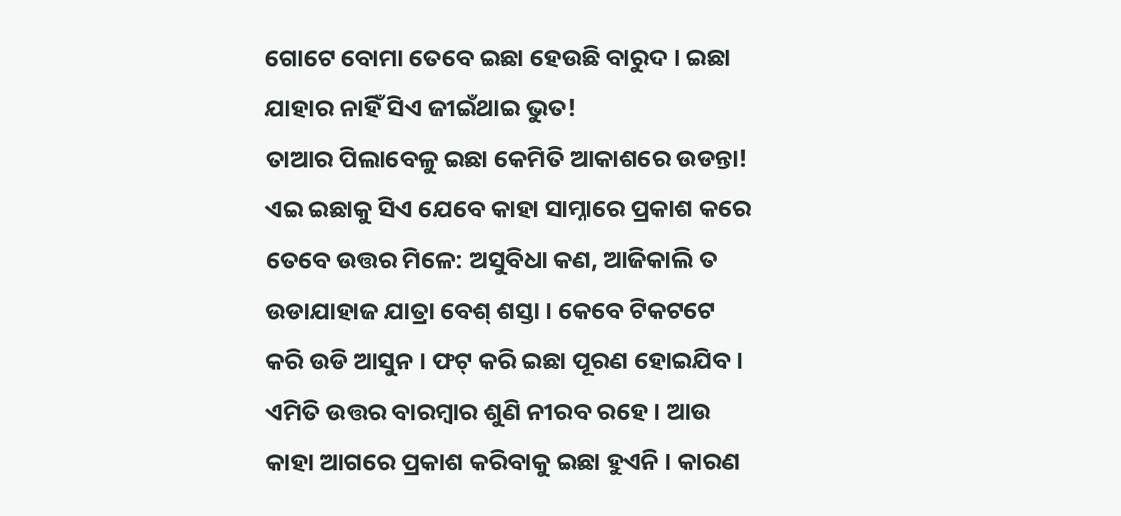ଗୋଟେ ବୋମା ତେବେ ଇଛା ହେଉଛି ବାରୁଦ । ଇଛା ଯାହାର ନାହିଁ ସିଏ ଜୀଇଁଥାଇ ଭୁତ!
ତାଆର ପିଲାବେଳୁ ଇଛା କେମିତି ଆକାଶରେ ଉଡନ୍ତା! ଏଇ ଇଛାକୁ ସିଏ ଯେବେ କାହା ସାମ୍ନାରେ ପ୍ରକାଶ କରେ ତେବେ ଉତ୍ତର ମିଳେ: ଅସୁବିଧା କଣ, ଆଜିକାଲି ତ ଉଡାଯାହାଜ ଯାତ୍ରା ବେଶ୍ ଶସ୍ତା । କେବେ ଟିକଟଟେ କରି ଉଡି ଆସୁନ । ଫଟ୍ କରି ଇଛା ପୂରଣ ହୋଇଯିବ ।
ଏମିତି ଉତ୍ତର ବାରମ୍ବାର ଶୁଣି ନୀରବ ରହେ । ଆଉ କାହା ଆଗରେ ପ୍ରକାଶ କରିବାକୁ ଇଛା ହୁଏନି । କାରଣ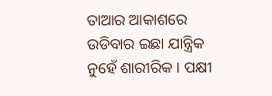ତାଆର ଆକାଶରେ ଉଡିବାର ଇଛା ଯାନ୍ତ୍ରିକ ନୁହେଁ ଶାରୀରିକ । ପକ୍ଷୀ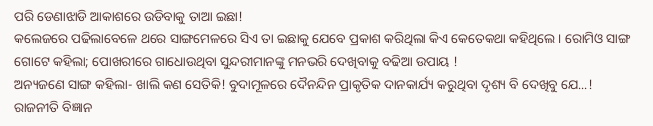ପରି ଡେଣାଝାଡି ଆକାଶରେ ଉଡିବାକୁ ତାଆ ଇଛା!
କଲେଜରେ ପଢିଲାବେଳେ ଥରେ ସାଙ୍ଗମେଳରେ ସିଏ ତା ଇଛାକୁ ଯେବେ ପ୍ରକାଶ କରିଥିଲା କିଏ କେତେକଥା କହିଥିଲେ । ରୋମିଓ ସାଙ୍ଗ ଗୋଟେ କହିଲା; ପୋଖରୀରେ ଗାଧୋଉଥିବା ସୁନ୍ଦରୀମାନଙ୍କୁ ମନଭରି ଦେଖିବାକୁ ବଢିଆ ଉପାୟ !
ଅନ୍ୟଜଣେ ସାଙ୍ଗ କହିଲା- ଖାଲି କଣ ସେତିକି! ବୁଦାମୂଳରେ ଦୈନନ୍ଦିନ ପ୍ରାକୃତିକ ଦାନକାର୍ଯ୍ୟ କରୁଥିବା ଦୃଶ୍ୟ ବି ଦେଖିବୁ ଯେ...!
ରାଜନୀତି ବିଜ୍ଞାନ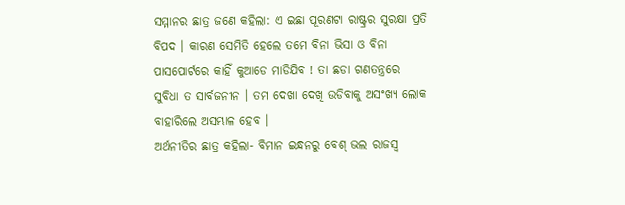ସମ୍ମାନର ଛାତ୍ର ଜଣେ କହିଲା: ଏ ଇଛା ପୂରଣଟା ରାଷ୍ଟ୍ରର ସୁରକ୍ଷା ପ୍ରତି ବିପଦ । କାରଣ ସେମିତି ହେଲେ ତମେ ବିନା ଭିସା ଓ ବିନା ପାସପୋର୍ଟରେ କାହିଁ କୁଆଡେ ମାଡିଯିବ ! ତା ଛଡା ଗଣତନ୍ତ୍ରରେ ସୁବିଧା ତ ସାର୍ବଜନୀନ । ତମ ଦେଖା ଦେଖି ଉଡିବାକୁ ଅସଂଖ୍ୟ ଲୋକ ବାହାରିଲେ ଅସମ୍ଭାଳ ହେବ ।
ଅର୍ଥନୀତିର ଛାତ୍ର କହିଲା- ବିମାନ ଇନ୍ଧନରୁ ବେଶ୍ ଭଲ ରାଜସ୍ବ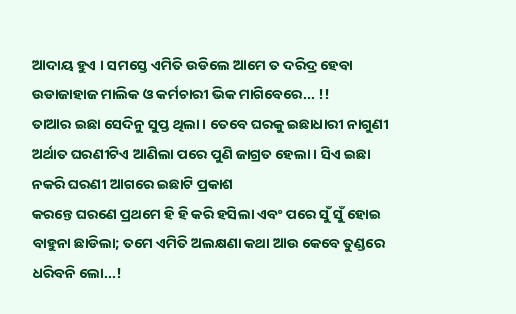ଆଦାୟ ହୁଏ । ସମସ୍ତେ ଏମିତି ଉଡିଲେ ଆମେ ତ ଦରିଦ୍ର ହେବା ଉଡାଜାହାଜ ମାଲିକ ଓ କର୍ମଚାରୀ ଭିକ ମାଗିବେରେ... !!
ତାଆର ଇଛା ସେଦିନୁ ସୁପ୍ତ ଥିଲା । ତେବେ ଘରକୁ ଇଛାଧାରୀ ନାଗୁଣୀ ଅର୍ଥାତ ଘରଣୀଟିଏ ଆଣିଲା ପରେ ପୁଣି ଜାଗ୍ରତ ହେଲା । ସିଏ ଇଛା ନକରି ଘରଣୀ ଆଗରେ ଇଛାଟି ପ୍ରକାଶ
କରନ୍ତେ ଘରଣେ ପ୍ରଥମେ ହି ହି କରି ହସିଲା ଏବଂ ପରେ ସୁଁ ସୁଁ ହୋଇ ବାହୁନା ଛାଡିଲା; ତମେ ଏମିତି ଅଲକ୍ଷଣା କଥା ଆଉ କେବେ ତୁଣ୍ଡରେ ଧରିବନି ଲୋ...!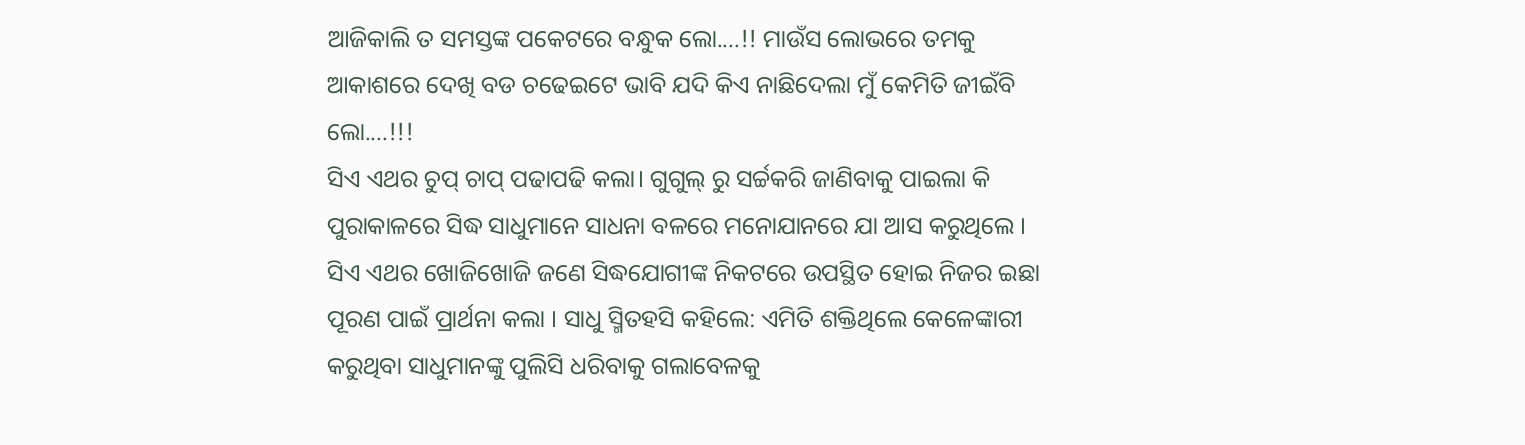ଆଜିକାଲି ତ ସମସ୍ତଙ୍କ ପକେଟରେ ବନ୍ଧୁକ ଲୋ....!! ମାଉଁସ ଲୋଭରେ ତମକୁ ଆକାଶରେ ଦେଖି ବଡ ଚଢେଇଟେ ଭାବି ଯଦି କିଏ ନାଛିଦେଲା ମୁଁ କେମିତି ଜୀଇଁବି ଲୋ....!!!
ସିଏ ଏଥର ଚୁପ୍ ଚାପ୍ ପଢାପଢି କଲା। ଗୁଗୁଲ୍ ରୁ ସର୍ଚ୍ଚକରି ଜାଣିବାକୁ ପାଇଲା କି ପୁରାକାଳରେ ସିଦ୍ଧ ସାଧୁମାନେ ସାଧନା ବଳରେ ମନୋଯାନରେ ଯା ଆସ କରୁଥିଲେ । ସିଏ ଏଥର ଖୋଜିଖୋଜି ଜଣେ ସିଦ୍ଧଯୋଗୀଙ୍କ ନିକଟରେ ଉପସ୍ଥିତ ହୋଇ ନିଜର ଇଛା ପୂରଣ ପାଇଁ ପ୍ରାର୍ଥନା କଲା । ସାଧୁ ସ୍ମିତହସି କହିଲେ: ଏମିତି ଶକ୍ତିଥିଲେ କେଳେଙ୍କାରୀ କରୁଥିବା ସାଧୁମାନଙ୍କୁ ପୁଲିସି ଧରିବାକୁ ଗଲାବେଳକୁ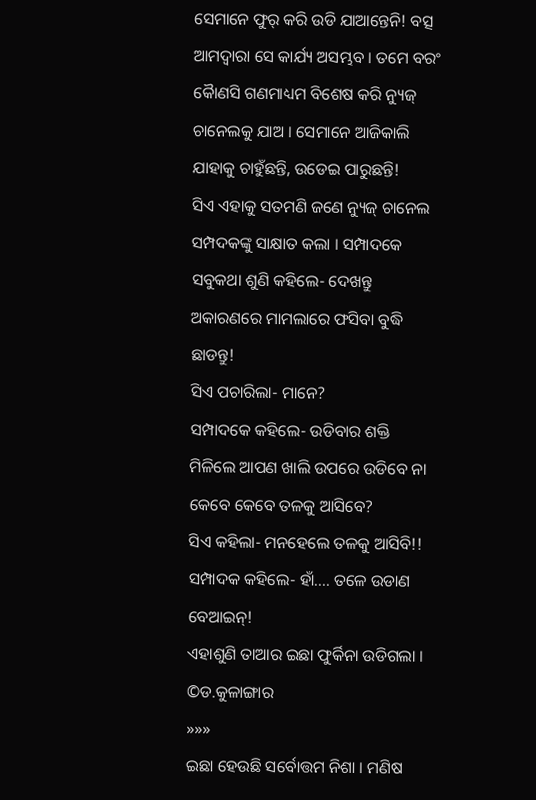ସେମାନେ ଫୁର୍ କରି ଉଡି ଯାଆନ୍ତେନି! ବତ୍ସ ଆମଦ୍ବାରା ସେ କାର୍ଯ୍ୟ ଅସମ୍ଭବ । ତମେ ବରଂ କୈାଣସି ଗଣମାଧ୍ୟମ ବିଶେଷ କରି ନ୍ୟୁଜ୍ ଚାନେଲକୁ ଯାଅ । ସେମାନେ ଆଜିକାଲି ଯାହାକୁ ଚାହୁଁଛନ୍ତି, ଉଡେଇ ପାରୁଛନ୍ତି!
ସିଏ ଏହାକୁ ସତମଣି ଜଣେ ନ୍ୟୁଜ୍ ଚାନେଲ ସମ୍ପଦକଙ୍କୁ ସାକ୍ଷାତ କଲା । ସମ୍ପାଦକେ ସବୁକଥା ଶୁଣି କହିଲେ- ଦେଖନ୍ତୁ ଅକାରଣରେ ମାମଲାରେ ଫସିବା ବୁଦ୍ଧି ଛାଡନ୍ତୁ!
ସିଏ ପଚାରିଲା- ମାନେ?
ସମ୍ପାଦକେ କହିଲେ- ଉଡିବାର ଶକ୍ତି ମିଳିଲେ ଆପଣ ଖାଲି ଉପରେ ଉଡିବେ ନା କେବେ କେବେ ତଳକୁ ଆସିବେ?
ସିଏ କହିଲା- ମନହେଲେ ତଳକୁ ଆସିବି!!
ସମ୍ପାଦକ କହିଲେ- ହାଁ.... ତଳେ ଉଡାଣ ବେଆଇନ୍!
ଏହାଶୁଣି ତାଆର ଇଛା ଫୁର୍କିନା ଉଡିଗଲା ।
©ଡ.କୁଳାଙ୍ଗାର
»»»
ଇଛା ହେଉଛି ସର୍ବୋତ୍ତମ ନିଶା । ମଣିଷ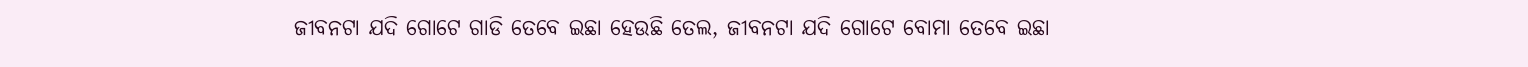ଜୀବନଟା ଯଦି ଗୋଟେ ଗାଡି ତେବେ ଇଛା ହେଉଛି ତେଲ, ଜୀବନଟା ଯଦି ଗୋଟେ ବୋମା ତେବେ ଇଛା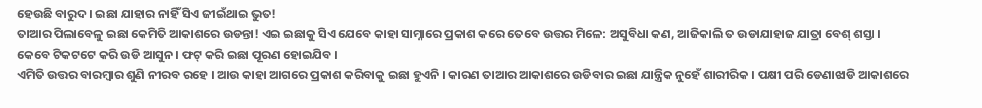ହେଉଛି ବାରୁଦ । ଇଛା ଯାହାର ନାହିଁ ସିଏ ଜୀଇଁଥାଇ ଭୁତ!
ତାଆର ପିଲାବେଳୁ ଇଛା କେମିତି ଆକାଶରେ ଉଡନ୍ତା! ଏଇ ଇଛାକୁ ସିଏ ଯେବେ କାହା ସାମ୍ନାରେ ପ୍ରକାଶ କରେ ତେବେ ଉତ୍ତର ମିଳେ: ଅସୁବିଧା କଣ, ଆଜିକାଲି ତ ଉଡାଯାହାଜ ଯାତ୍ରା ବେଶ୍ ଶସ୍ତା । କେବେ ଟିକଟଟେ କରି ଉଡି ଆସୁନ । ଫଟ୍ କରି ଇଛା ପୂରଣ ହୋଇଯିବ ।
ଏମିତି ଉତ୍ତର ବାରମ୍ବାର ଶୁଣି ନୀରବ ରହେ । ଆଉ କାହା ଆଗରେ ପ୍ରକାଶ କରିବାକୁ ଇଛା ହୁଏନି । କାରଣ ତାଆର ଆକାଶରେ ଉଡିବାର ଇଛା ଯାନ୍ତ୍ରିକ ନୁହେଁ ଶାରୀରିକ । ପକ୍ଷୀ ପରି ଡେଣାଝାଡି ଆକାଶରେ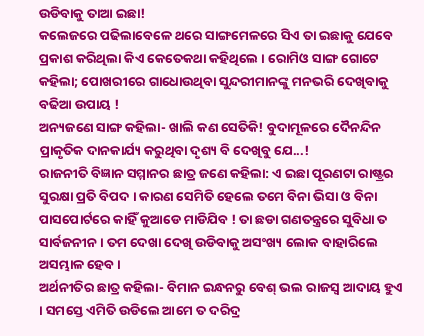ଉଡିବାକୁ ତାଆ ଇଛା!
କଲେଜରେ ପଢିଲାବେଳେ ଥରେ ସାଙ୍ଗମେଳରେ ସିଏ ତା ଇଛାକୁ ଯେବେ ପ୍ରକାଶ କରିଥିଲା କିଏ କେତେକଥା କହିଥିଲେ । ରୋମିଓ ସାଙ୍ଗ ଗୋଟେ କହିଲା; ପୋଖରୀରେ ଗାଧୋଉଥିବା ସୁନ୍ଦରୀମାନଙ୍କୁ ମନଭରି ଦେଖିବାକୁ ବଢିଆ ଉପାୟ !
ଅନ୍ୟଜଣେ ସାଙ୍ଗ କହିଲା- ଖାଲି କଣ ସେତିକି! ବୁଦାମୂଳରେ ଦୈନନ୍ଦିନ ପ୍ରାକୃତିକ ଦାନକାର୍ଯ୍ୟ କରୁଥିବା ଦୃଶ୍ୟ ବି ଦେଖିବୁ ଯେ...!
ରାଜନୀତି ବିଜ୍ଞାନ ସମ୍ମାନର ଛାତ୍ର ଜଣେ କହିଲା: ଏ ଇଛା ପୂରଣଟା ରାଷ୍ଟ୍ରର ସୁରକ୍ଷା ପ୍ରତି ବିପଦ । କାରଣ ସେମିତି ହେଲେ ତମେ ବିନା ଭିସା ଓ ବିନା ପାସପୋର୍ଟରେ କାହିଁ କୁଆଡେ ମାଡିଯିବ ! ତା ଛଡା ଗଣତନ୍ତ୍ରରେ ସୁବିଧା ତ ସାର୍ବଜନୀନ । ତମ ଦେଖା ଦେଖି ଉଡିବାକୁ ଅସଂଖ୍ୟ ଲୋକ ବାହାରିଲେ ଅସମ୍ଭାଳ ହେବ ।
ଅର୍ଥନୀତିର ଛାତ୍ର କହିଲା- ବିମାନ ଇନ୍ଧନରୁ ବେଶ୍ ଭଲ ରାଜସ୍ବ ଆଦାୟ ହୁଏ । ସମସ୍ତେ ଏମିତି ଉଡିଲେ ଆମେ ତ ଦରିଦ୍ର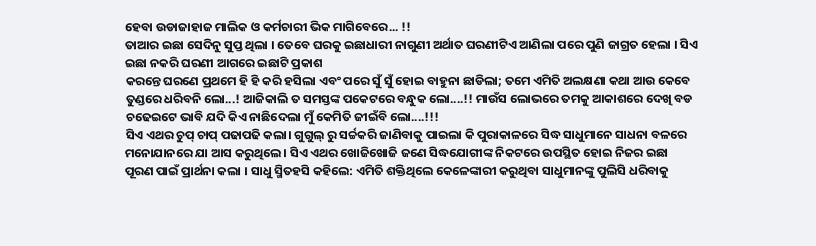ହେବା ଉଡାଜାହାଜ ମାଲିକ ଓ କର୍ମଚାରୀ ଭିକ ମାଗିବେରେ... !!
ତାଆର ଇଛା ସେଦିନୁ ସୁପ୍ତ ଥିଲା । ତେବେ ଘରକୁ ଇଛାଧାରୀ ନାଗୁଣୀ ଅର୍ଥାତ ଘରଣୀଟିଏ ଆଣିଲା ପରେ ପୁଣି ଜାଗ୍ରତ ହେଲା । ସିଏ ଇଛା ନକରି ଘରଣୀ ଆଗରେ ଇଛାଟି ପ୍ରକାଶ
କରନ୍ତେ ଘରଣେ ପ୍ରଥମେ ହି ହି କରି ହସିଲା ଏବଂ ପରେ ସୁଁ ସୁଁ ହୋଇ ବାହୁନା ଛାଡିଲା; ତମେ ଏମିତି ଅଲକ୍ଷଣା କଥା ଆଉ କେବେ ତୁଣ୍ଡରେ ଧରିବନି ଲୋ...! ଆଜିକାଲି ତ ସମସ୍ତଙ୍କ ପକେଟରେ ବନ୍ଧୁକ ଲୋ....!! ମାଉଁସ ଲୋଭରେ ତମକୁ ଆକାଶରେ ଦେଖି ବଡ ଚଢେଇଟେ ଭାବି ଯଦି କିଏ ନାଛିଦେଲା ମୁଁ କେମିତି ଜୀଇଁବି ଲୋ....!!!
ସିଏ ଏଥର ଚୁପ୍ ଚାପ୍ ପଢାପଢି କଲା। ଗୁଗୁଲ୍ ରୁ ସର୍ଚ୍ଚକରି ଜାଣିବାକୁ ପାଇଲା କି ପୁରାକାଳରେ ସିଦ୍ଧ ସାଧୁମାନେ ସାଧନା ବଳରେ ମନୋଯାନରେ ଯା ଆସ କରୁଥିଲେ । ସିଏ ଏଥର ଖୋଜିଖୋଜି ଜଣେ ସିଦ୍ଧଯୋଗୀଙ୍କ ନିକଟରେ ଉପସ୍ଥିତ ହୋଇ ନିଜର ଇଛା ପୂରଣ ପାଇଁ ପ୍ରାର୍ଥନା କଲା । ସାଧୁ ସ୍ମିତହସି କହିଲେ: ଏମିତି ଶକ୍ତିଥିଲେ କେଳେଙ୍କାରୀ କରୁଥିବା ସାଧୁମାନଙ୍କୁ ପୁଲିସି ଧରିବାକୁ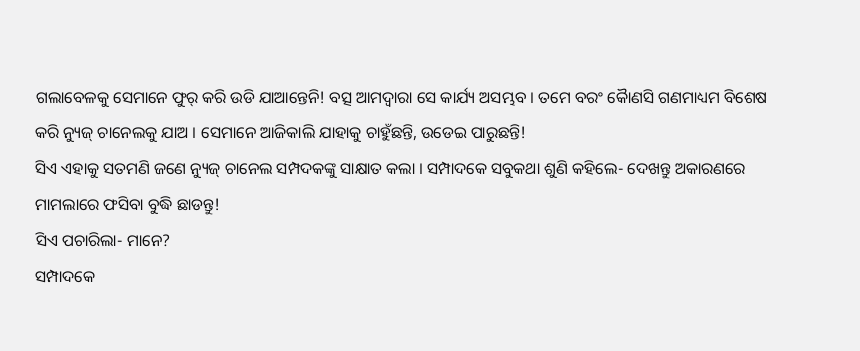ଗଲାବେଳକୁ ସେମାନେ ଫୁର୍ କରି ଉଡି ଯାଆନ୍ତେନି! ବତ୍ସ ଆମଦ୍ବାରା ସେ କାର୍ଯ୍ୟ ଅସମ୍ଭବ । ତମେ ବରଂ କୈାଣସି ଗଣମାଧ୍ୟମ ବିଶେଷ କରି ନ୍ୟୁଜ୍ ଚାନେଲକୁ ଯାଅ । ସେମାନେ ଆଜିକାଲି ଯାହାକୁ ଚାହୁଁଛନ୍ତି, ଉଡେଇ ପାରୁଛନ୍ତି!
ସିଏ ଏହାକୁ ସତମଣି ଜଣେ ନ୍ୟୁଜ୍ ଚାନେଲ ସମ୍ପଦକଙ୍କୁ ସାକ୍ଷାତ କଲା । ସମ୍ପାଦକେ ସବୁକଥା ଶୁଣି କହିଲେ- ଦେଖନ୍ତୁ ଅକାରଣରେ ମାମଲାରେ ଫସିବା ବୁଦ୍ଧି ଛାଡନ୍ତୁ!
ସିଏ ପଚାରିଲା- ମାନେ?
ସମ୍ପାଦକେ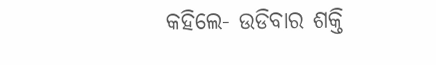କହିଲେ- ଉଡିବାର ଶକ୍ତି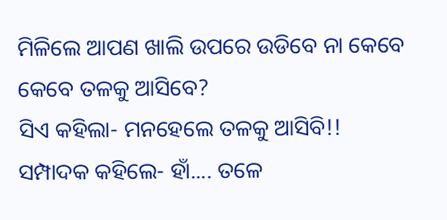ମିଳିଲେ ଆପଣ ଖାଲି ଉପରେ ଉଡିବେ ନା କେବେ କେବେ ତଳକୁ ଆସିବେ?
ସିଏ କହିଲା- ମନହେଲେ ତଳକୁ ଆସିବି!!
ସମ୍ପାଦକ କହିଲେ- ହାଁ.... ତଳେ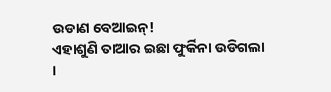ଉଡାଣ ବେଆଇନ୍!
ଏହାଶୁଣି ତାଆର ଇଛା ଫୁର୍କିନା ଉଡିଗଲା ।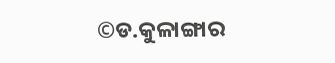©ଡ.କୁଳାଙ୍ଗାର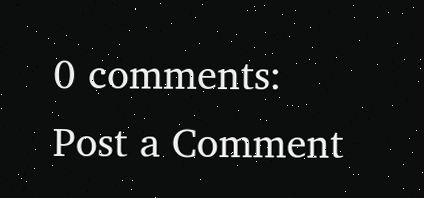0 comments:
Post a Comment